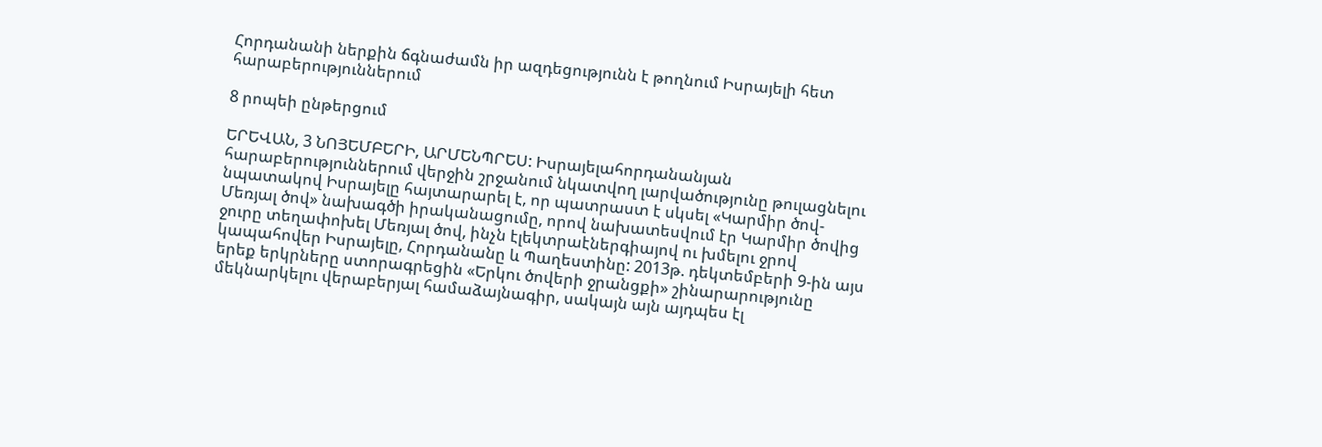Հորդանանի ներքին ճգնաժամն իր ազդեցությունն է թողնում Իսրայելի հետ հարաբերություններում

8 րոպեի ընթերցում

ԵՐԵՎԱՆ, 3 ՆՈՅԵՄԲԵՐԻ, ԱՐՄԵՆՊՐԵՍ: Իսրայելահորդանանյան հարաբերություններում վերջին շրջանում նկատվող լարվածությունը թուլացնելու նպատակով Իսրայելը հայտարարել է, որ պատրաստ է սկսել «Կարմիր ծով-Մեռյալ ծով» նախագծի իրականացումը, որով նախատեսվում էր Կարմիր ծովից ջուրը տեղափոխել Մեռյալ ծով, ինչն էլեկտրաէներգիայով ու խմելու ջրով կապահովեր Իսրայելը, Հորդանանը և Պաղեստինը: 2013թ. դեկտեմբերի 9-ին այս երեք երկրները ստորագրեցին «Երկու ծովերի ջրանցքի» շինարարությունը մեկնարկելու վերաբերյալ համաձայնագիր, սակայն այն այդպես էլ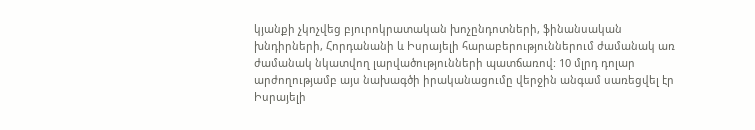կյանքի չկոչվեց բյուրոկրատական խոչընդոտների, ֆինանսական խնդիրների, Հորդանանի և Իսրայելի հարաբերություններում ժամանակ առ ժամանակ նկատվող լարվածությունների պատճառով: 10 մլրդ դոլար արժողությամբ այս նախագծի իրականացումը վերջին անգամ սառեցվել էր Իսրայելի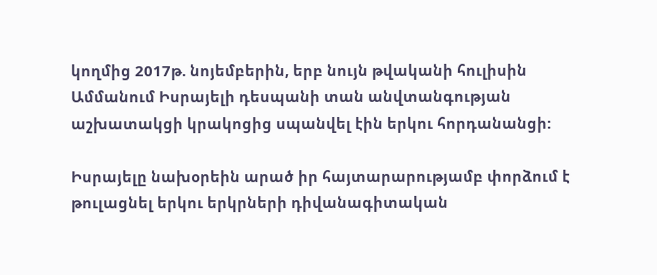կողմից 2017թ. նոյեմբերին, երբ նույն թվականի հուլիսին Ամմանում Իսրայելի դեսպանի տան անվտանգության աշխատակցի կրակոցից սպանվել էին երկու հորդանանցի:

Իսրայելը նախօրեին արած իր հայտարարությամբ փորձում է թուլացնել երկու երկրների դիվանագիտական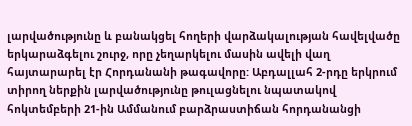լարվածությունը և բանակցել հողերի վարձակալության հավելվածը երկարաձգելու շուրջ, որը չեղարկելու մասին ավելի վաղ հայտարարել էր Հորդանանի թագավորը: Աբդալլահ 2-րդը երկրում տիրող ներքին լարվածությունը թուլացնելու նպատակով հոկտեմբերի 21-ին Ամմանում բարձրաստիճան հորդանանցի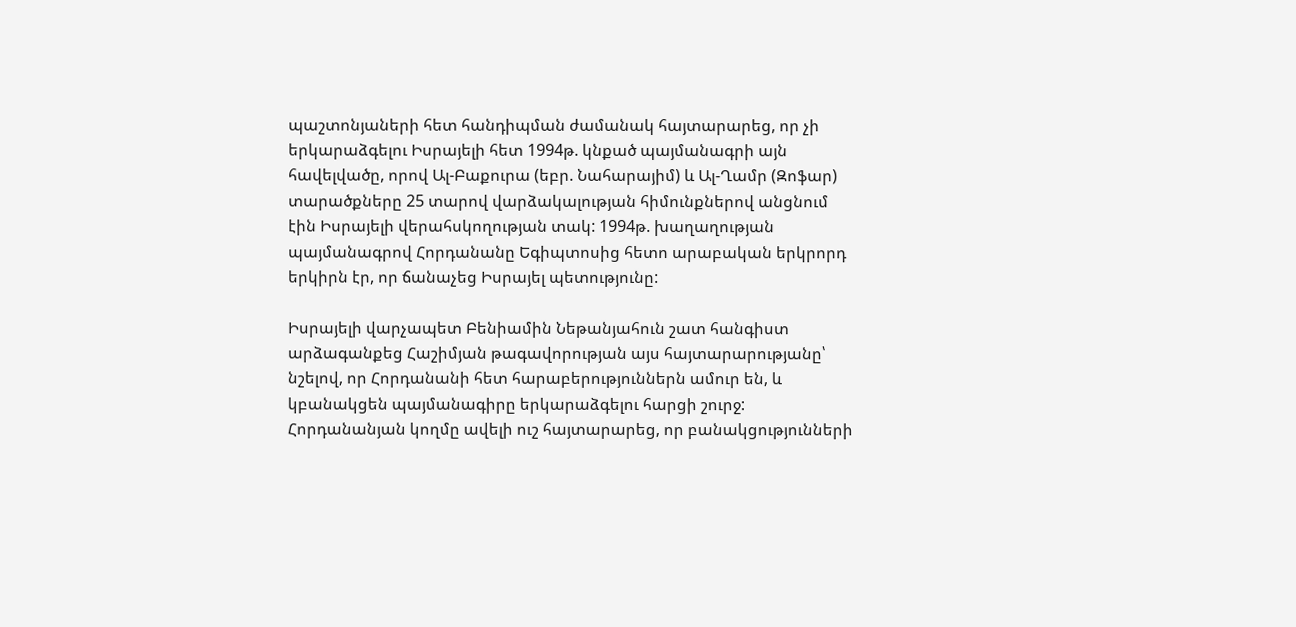պաշտոնյաների հետ հանդիպման ժամանակ հայտարարեց, որ չի երկարաձգելու Իսրայելի հետ 1994թ. կնքած պայմանագրի այն հավելվածը, որով Ալ-Բաքուրա (եբր. Նահարայիմ) և Ալ-Ղամր (Զոֆար) տարածքները 25 տարով վարձակալության հիմունքներով անցնում էին Իսրայելի վերահսկողության տակ: 1994թ. խաղաղության պայմանագրով Հորդանանը Եգիպտոսից հետո արաբական երկրորդ երկիրն էր, որ ճանաչեց Իսրայել պետությունը:

Իսրայելի վարչապետ Բենիամին Նեթանյահուն շատ հանգիստ արձագանքեց Հաշիմյան թագավորության այս հայտարարությանը՝ նշելով, որ Հորդանանի հետ հարաբերություններն ամուր են, և կբանակցեն պայմանագիրը երկարաձգելու հարցի շուրջ: Հորդանանյան կողմը ավելի ուշ հայտարարեց, որ բանակցությունների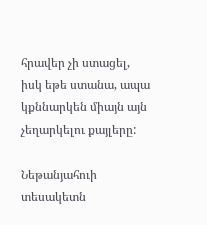հրավեր չի ստացել, իսկ եթե ստանա, ապա կքննարկեն միայն այն չեղարկելու քայլերը:

Նեթանյահուի տեսակետն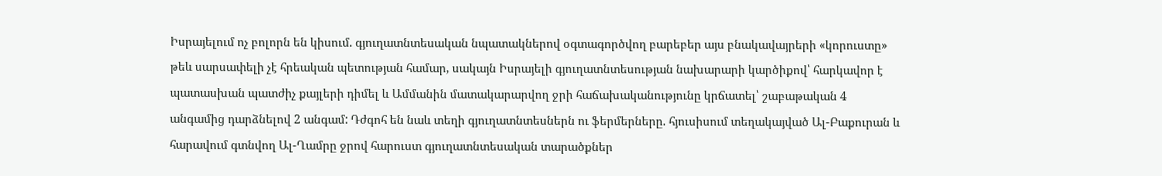Իսրայելում ոչ բոլորն են կիսում. գյուղատնտեսական նպատակներով օգտագործվող բարեբեր այս բնակավայրերի «կորուստը» թեև սարսափելի չէ հրեական պետության համար, սակայն Իսրայելի գյուղատնտեսության նախարարի կարծիքով՝ հարկավոր է պատասխան պատժիչ քայլերի դիմել և Ամմանին մատակարարվող ջրի հաճախականությունը կրճատել՝ շաբաթական 4 անգամից դարձնելով 2 անգամ: Դժգոհ են նաև տեղի գյուղատնտեսներն ու ֆերմերները. հյուսիսում տեղակայված Ալ-Բաքուրան և հարավում գտնվող Ալ-Ղամրը ջրով հարուստ գյուղատնտեսական տարածքներ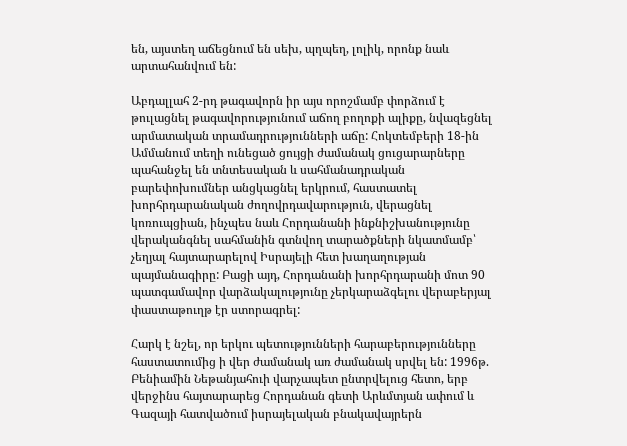են, այստեղ աճեցնում են սեխ, պղպեղ, լոլիկ, որոնք նաև արտահանվում են:

Աբդալլահ 2-րդ թագավորն իր այս որոշմամբ փորձում է թուլացնել թագավորությունում աճող բողոքի ալիքը, նվազեցնել արմատական տրամադրությունների աճը: Հոկտեմբերի 18-ին Ամմանում տեղի ունեցած ցույցի ժամանակ ցուցարարները պահանջել են տնտեսական և սահմանադրական բարեփոխումներ անցկացնել երկրում, հաստատել խորհրդարանական ժողովրդավարություն, վերացնել կոռուպցիան, ինչպես նաև Հորդանանի ինքնիշխանությունը վերականգնել սահմանին գտնվող տարածքների նկատմամբ՝ չեղյալ հայտարարելով Իսրայելի հետ խաղաղության պայմանագիրը: Բացի այդ, Հորդանանի խորհրդարանի մոտ 90 պատգամավոր վարձակալությունը չերկարաձգելու վերաբերյալ փաստաթուղթ էր ստորագրել:

Հարկ է նշել, որ երկու պետությունների հարաբերությունները հաստատումից ի վեր ժամանակ առ ժամանակ սրվել են: 1996թ. Բենիամին Նեթանյահուի վարչապետ ընտրվելուց հետո, երբ վերջինս հայտարարեց Հորդանան գետի Արևմտյան ափում և Գազայի հատվածում իսրայելական բնակավայրերն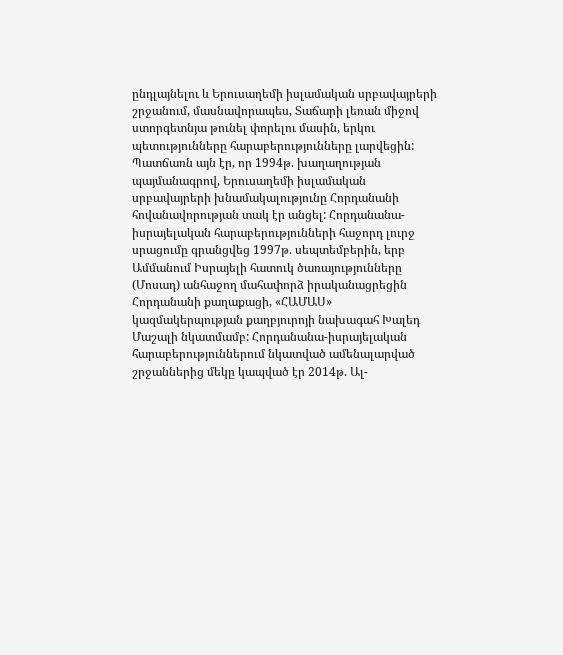ընդլայնելու և Երուսաղեմի իսլամական սրբավայրերի շրջանում, մասնավորապես, Տաճարի լեռան միջով ստորգետնյա թունել փորելու մասին, երկու պետությունները հարաբերությունները լարվեցին: Պատճառն այն էր, որ 1994թ. խաղաղության պայմանագրով, Երուսաղեմի իսլամական սրբավայրերի խնամակալությունը Հորդանանի հովանավորության տակ էր անցել: Հորդանանա-իսրայելական հարաբերությունների հաջորդ լուրջ սրացումը գրանցվեց 1997թ. սեպտեմբերին, երբ Ամմանում Իսրայելի հատուկ ծառայությունները (Մոսադ) անհաջող մահափորձ իրականացրեցին Հորդանանի քաղաքացի, «ՀԱՄԱՍ» կազմակերպության քաղբյուրոյի նախագահ Խալեդ Մաշալի նկատմամբ: Հորդանանա-իսրայելական հարաբերություններում նկատված ամենալարված շրջաններից մեկը կապված էր 2014թ. Ալ-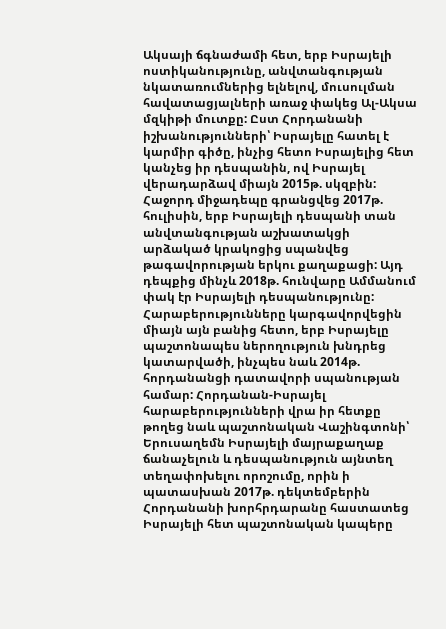Ակսայի ճգնաժամի հետ, երբ Իսրայելի ոստիկանությունը, անվտանգության նկատառումներից ելնելով, մուսուլման հավատացյալների առաջ փակեց Ալ-Ակսա մզկիթի մուտքը: Ըստ Հորդանանի իշխանությունների՝ Իսրայելը հատել է կարմիր գիծը, ինչից հետո Իսրայելից հետ կանչեց իր դեսպանին, ով Իսրայել վերադարձավ միայն 2015թ. սկզբին: Հաջորդ միջադեպը գրանցվեց 2017թ. հուլիսին, երբ Իսրայելի դեսպանի տան անվտանգության աշխատակցի արձակած կրակոցից սպանվեց թագավորության երկու քաղաքացի: Այդ դեպքից մինչև 2018թ. հունվարը Ամմանում փակ էր Իսրայելի դեսպանությունը: Հարաբերությունները կարգավորվեցին միայն այն բանից հետո, երբ Իսրայելը պաշտոնապես ներողություն խնդրեց կատարվածի, ինչպես նաև 2014թ. հորդանանցի դատավորի սպանության համար: Հորդանան-Իսրայել հարաբերությունների վրա իր հետքը թողեց նաև պաշտոնական Վաշինգտոնի՝ Երուսաղեմն Իսրայելի մայրաքաղաք ճանաչելուն և դեսպանություն այնտեղ տեղափոխելու որոշումը, որին ի պատասխան 2017թ. դեկտեմբերին Հորդանանի խորհրդարանը հաստատեց Իսրայելի հետ պաշտոնական կապերը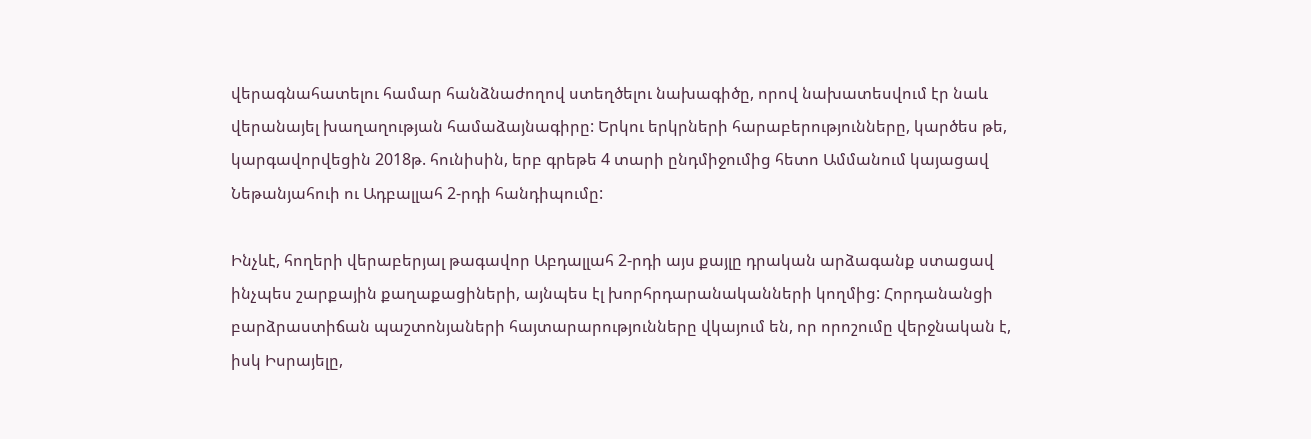վերագնահատելու համար հանձնաժողով ստեղծելու նախագիծը, որով նախատեսվում էր նաև վերանայել խաղաղության համաձայնագիրը: Երկու երկրների հարաբերությունները, կարծես թե, կարգավորվեցին 2018թ. հունիսին, երբ գրեթե 4 տարի ընդմիջումից հետո Ամմանում կայացավ Նեթանյահուի ու Ադբալլահ 2-րդի հանդիպումը:

Ինչևէ, հողերի վերաբերյալ թագավոր Աբդալլահ 2-րդի այս քայլը դրական արձագանք ստացավ ինչպես շարքային քաղաքացիների, այնպես էլ խորհրդարանականների կողմից: Հորդանանցի բարձրաստիճան պաշտոնյաների հայտարարությունները վկայում են, որ որոշումը վերջնական է, իսկ Իսրայելը,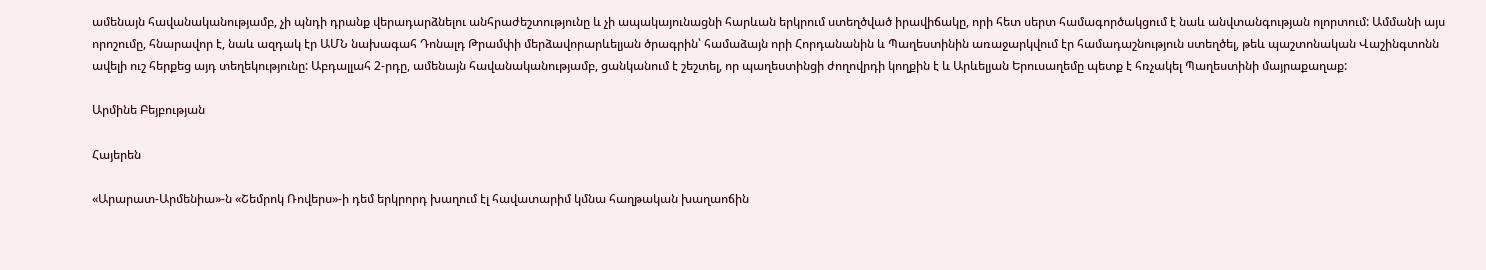ամենայն հավանականությամբ, չի պնդի դրանք վերադարձնելու անհրաժեշտությունը և չի ապակայունացնի հարևան երկրում ստեղծված իրավիճակը, որի հետ սերտ համագործակցում է նաև անվտանգության ոլորտում: Ամմանի այս որոշումը, հնարավոր է, նաև ազդակ էր ԱՄՆ նախագահ Դոնալդ Թրամփի մերձավորարևելյան ծրագրին՝ համաձայն որի Հորդանանին և Պաղեստինին առաջարկվում էր համադաշնություն ստեղծել, թեև պաշտոնական Վաշինգտոնն ավելի ուշ հերքեց այդ տեղեկությունը: Աբդալլահ 2-րդը, ամենայն հավանականությամբ, ցանկանում է շեշտել, որ պաղեստինցի ժողովրդի կողքին է և Արևելյան Երուսաղեմը պետք է հռչակել Պաղեստինի մայրաքաղաք:

Արմինե Բեյբության

Հայերեն

«Արարատ-Արմենիա»-ն «Շեմրոկ Ռովերս»-ի դեմ երկրորդ խաղում էլ հավատարիմ կմնա հաղթական խաղաոճին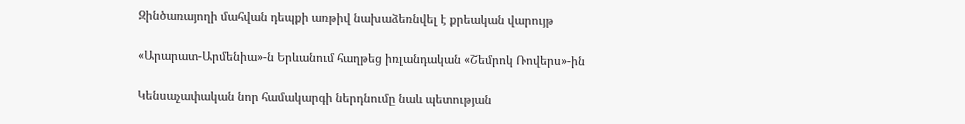Զինծառայողի մահվան դեպքի առթիվ նախաձեռնվել է քրեական վարույթ

«Արարատ-Արմենիա»-ն Երևանում հաղթեց իռլանդական «Շեմրոկ Ռովերս»-ին

Կենսաչափական նոր համակարգի ներդնումը նաև պետության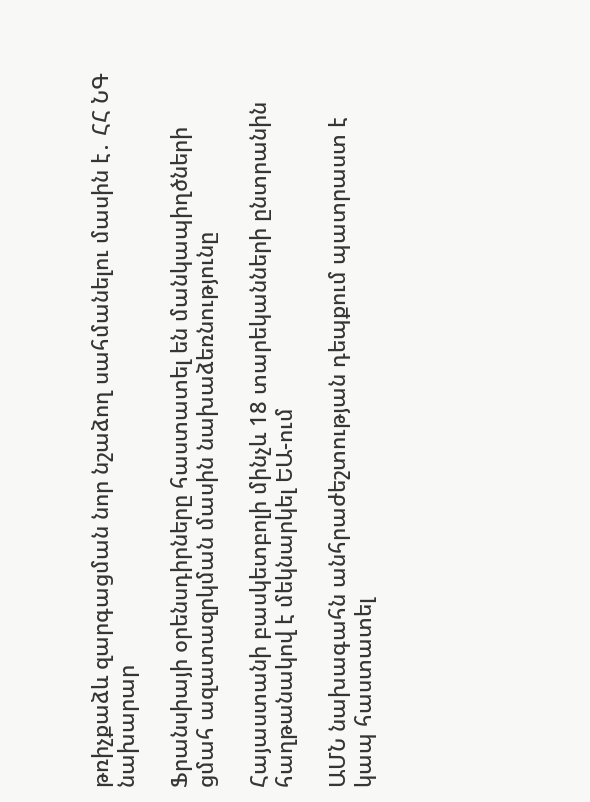թռիչքաձև զարգացման նոր նշաձող սահմանելու մասին է․ ՀՀ ՆԳ նախարար

Ֆրանսիայի օրենսդիրները հաստատել են մանկապիղծների ցմահ ազատազրկման մասին նախաձեռնությունը

Հայաստանի բասկետբոլի մինչև 18 տարեկանների ընտրանին հաղթանակով է մեկնարկել ԵԱ-ում

ԱՄՆ նախագահն անհրաժեշտության դեպքում պատրաստ է կապ հաստատել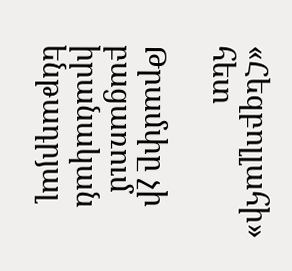«Հեզբոլլահի» հետ

Թրամփը չի բացառում իրանական ենթադրյալ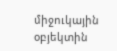միջուկային օբյեկտին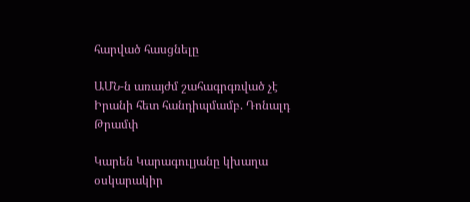հարված հասցնելը

ԱՄՆ-ն առայժմ շահագրգռված չէ Իրանի հետ հանդիպմամբ. Դոնալդ Թրամփ

Կարեն Կարագուլյանը կխաղա օսկարակիր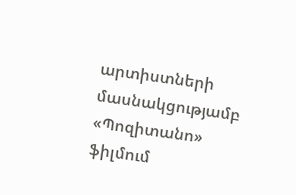արտիստների մասնակցությամբ «Պոզիտանո» ֆիլմում